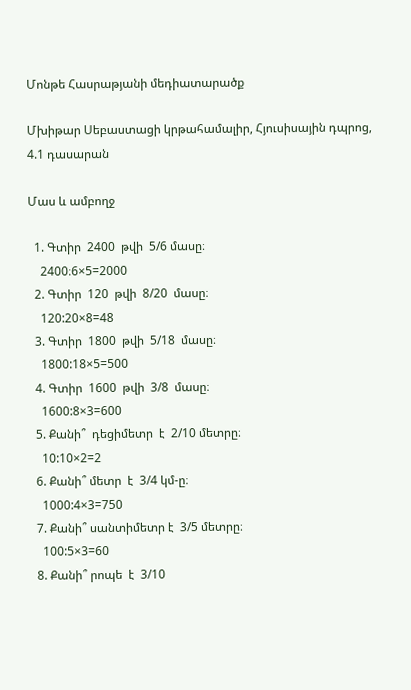Մոնթե Հասրաթյանի մեդիատարածք

Մխիթար Սեբաստացի կրթահամալիր, Հյուսիսային դպրոց, 4.1 դասարան

Մաս և ամբողջ

  1. Գտիր  2400  թվի  5/6 մասը։
    2400։6×5=2000
  2. Գտիր  120  թվի  8/20  մասը։
    120:20×8=48
  3. Գտիր  1800  թվի  5/18  մասը։
    1800:18×5=500
  4. Գտիր  1600  թվի  3/8  մասը։
    1600:8×3=600
  5. Քանի՞  դեցիմետր  է  2/10 մետրը։
    10:10×2=2
  6. Քանի՞ մետր  է  3/4 կմ-ը։
    1000:4×3=750
  7. Քանի՞ սանտիմետր է  3/5 մետրը։
    100:5×3=60
  8. Քանի՞ րոպե  է  3/10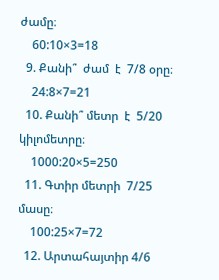ժամը։
    60:10×3=18
  9. Քանի՞  ժամ  է  7/8 օրը։
    24:8×7=21
  10. Քանի՞ մետր  է  5/20  կիլոմետրը։
    1000:20×5=250
  11. Գտիր մետրի  7/25 մասը։
    100:25×7=72
  12. Արտահայտիր 4/6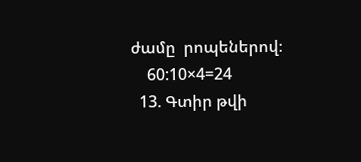ժամը  րոպեներով։
    60:10×4=24
  13. Գտիր թվի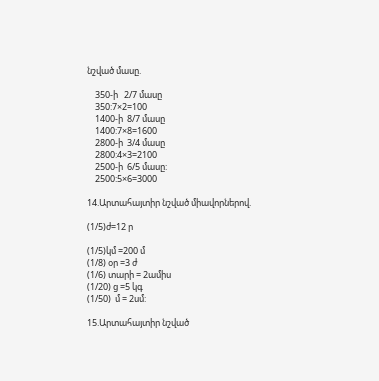նշված մասը.

    350-ի   2/7 մասը
    350:7×2=100
    1400-ի  8/7 մասը
    1400:7×8=1600
    2800-ի  3/4 մասը
    2800:4×3=2100
    2500-ի  6/5 մասը:
    2500:5×6=3000

14.Արտահայտիր նշված միավորներով.

(1/5)ժ=12 ր

(1/5)կմ =200 մ
(1/8) օր =3 ժ
(1/6) տարի = 2ամիս
(1/20) ց =5 կգ
(1/50)  մ = 2սմ:

15.Արտահայտիր նշված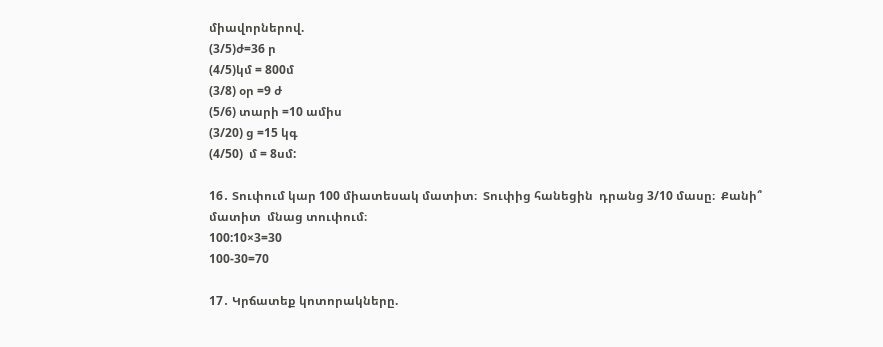միավորներով.
(3/5)ժ=36 ր
(4/5)կմ = 800մ
(3/8) օր =9 ժ
(5/6) տարի =10 ամիս
(3/20) ց =15 կգ
(4/50)  մ = 8սմ:

16․ Տուփում կար 100 միատեսակ մատիտ։  Տուփից հանեցին  դրանց 3/10 մասը։  Քանի՞  մատիտ  մնաց տուփում։
100:10×3=30
100-30=70

17․ Կրճատեք կոտորակները.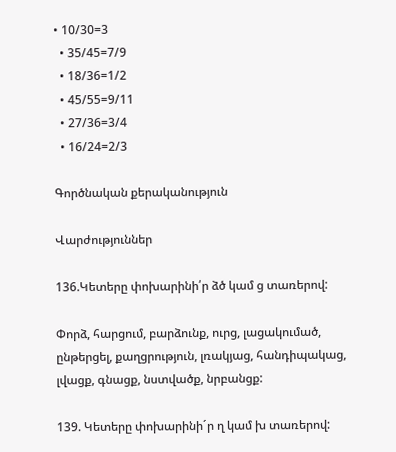• 10/30=3
  • 35/45=7/9
  • 18/36=1/2
  • 45/55=9/11
  • 27/36=3/4
  • 16/24=2/3

Գործնական քերականություն

Վարժություններ

136.Կետերը փոխարինի՛ր ձծ կամ ց տառերով:

Փորձ, հարցում, բարձունք, ուրց, լացակումած, ընթերցել, քաղցրություն, լռակյաց, հանդիպակաց, լվացք, գնացք, նստվածք, նրբանցք:

139. Կետերը փոխարինի´ր ղ կամ խ տառերով: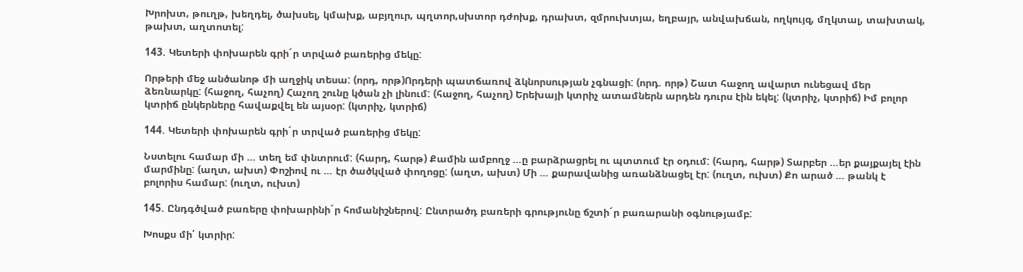Խրոխտ, թուղթ, խեղդել, ծախսել, կմախք, աբյղուր, պղտոր,սխտոր դժոխք, դրախտ, զմրուխտյա, եղբայր, անվախճան, ողկույզ, մղկտալ, տախտակ, թախտ, աղտոտել:

143. Կետերի փոխարեն գրի´ր տրված բառերից մեկը:

Որթերի մեջ անծանոթ մի աղջիկ տեսա: (որդ, որթ)Որդերի պատճառով ձկնորսության չգնացի: (որդ. որթ) Շատ հաջող ավարտ ունեցավ մեր ձեռնարկը: (հաջող, հաչող) Հաչող շունը կծան չի լինում: (հաջող, հաչող) Երեխայի կտրիչ ատամներն արդեն դուրս էին եկել: (կտրիչ, կտրիճ) Իմ բոլոր կտրիճ ընկերները հավաքվել են այսօր: (կտրիչ, կտրիճ)

144. Կետերի փոխարեն գրի´ր տրված բառերից մեկը:

Նստելու համար մի … տեղ եմ փնտրում: (հարդ, հարթ) Քամին ամբողջ …ը բարձրացրել ու պտտում էր օդում: (հարդ, հարթ) Տարբեր …եր քայքայել էին մարմինը: (աղտ, ախտ) Փոշիով ու … էր ծածկված փողոցը: (աղտ, ախտ) Մի … քարավանից առանձնացել էր: (ուղտ, ուխտ) Քո արած … թանկ է բոլորիս համար: (ուղտ, ուխտ)

145. Ընդգծված բառերը փոխարինի´ր հոմանիշներով: Ընտրածդ բառերի գրությունը ճշտի´ր բառարանի օգնությամբ:

Խոսքս մի՛ կտրիր: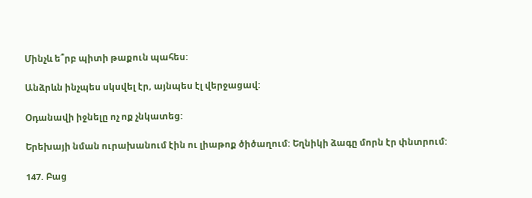Մինչև ե՞րբ պիտի թաքուն պահես:

Անձրևն ինչպես սկսվել էր, այնպես էլ վերջացավ:

Օդանավի իջնելը ոչ ոք չնկատեց:

Երեխայի նման ուրախանում էին ու լիաթոք ծիծաղում: Եղնիկի ձագը մորն էր փնտրում:

147. Բաց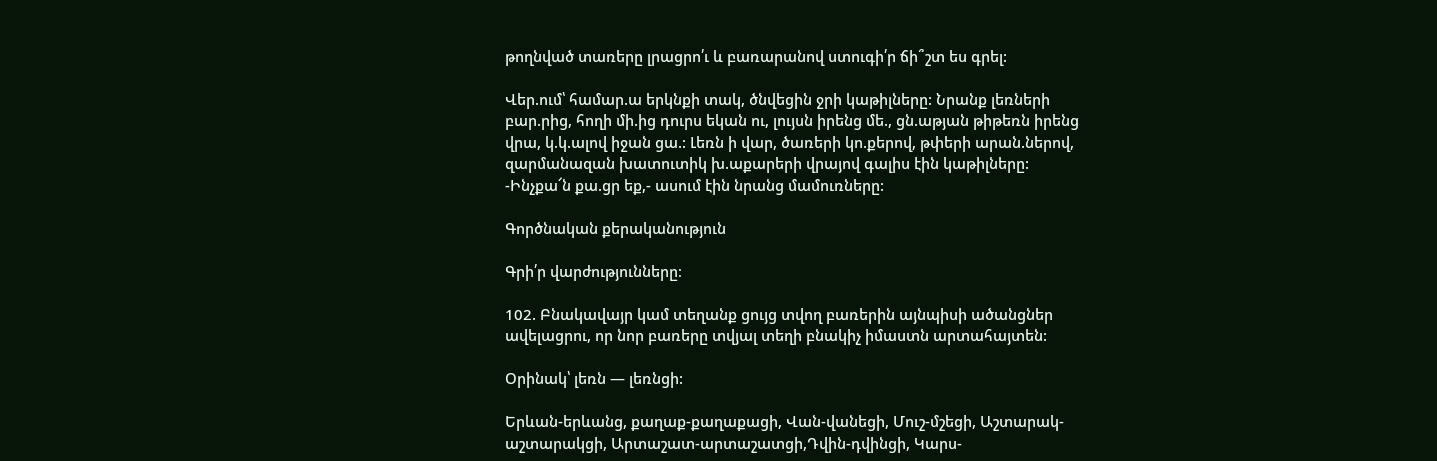թողնված տառերը լրացրո՛ւ և բառարանով ստուգի՛ր ճի՞շտ ես գրել:

Վեր.ում՝ համար.ա երկնքի տակ, ծնվեցին ջրի կաթիլները: Նրանք լեռների բար.րից, հողի մի.ից դուրս եկան ու, լույսն իրենց մե., ցն.աթյան թիթեռն իրենց վրա, կ.կ.ալով իջան ցա.: Լեռն ի վար, ծառերի կո.քերով, թփերի արան.ներով, զարմանազան խատուտիկ խ.աքարերի վրայով գալիս էին կաթիլները: -Ինչքա՜ն քա.ցր եք,- ասում էին նրանց մամուռները:

Գործնական քերականություն

Գրի՛ր վարժությունները։

102. Բնակավայր կամ տեղանք ցույց տվող բառերին այնպիսի ածանցներ ավելացրու, որ նոր բառերը տվյալ տեղի բնակիչ իմաստն արտահայտեն:

Օրինակ՝ լեռն — լեռնցի:

Երևան-երևանց, քաղաք-քաղաքացի, Վան-վանեցի, Մուշ-մշեցի, Աշտարակ-աշտարակցի, Արտաշատ-արտաշատցի,Դվին-դվինցի, Կարս-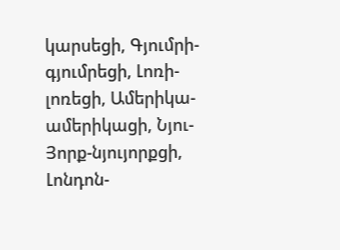կարսեցի, Գյումրի-գյումրեցի, Լոռի-լոռեցի, Ամերիկա-ամերիկացի, Նյու-Յորք-նյույորքցի, Լոնդոն-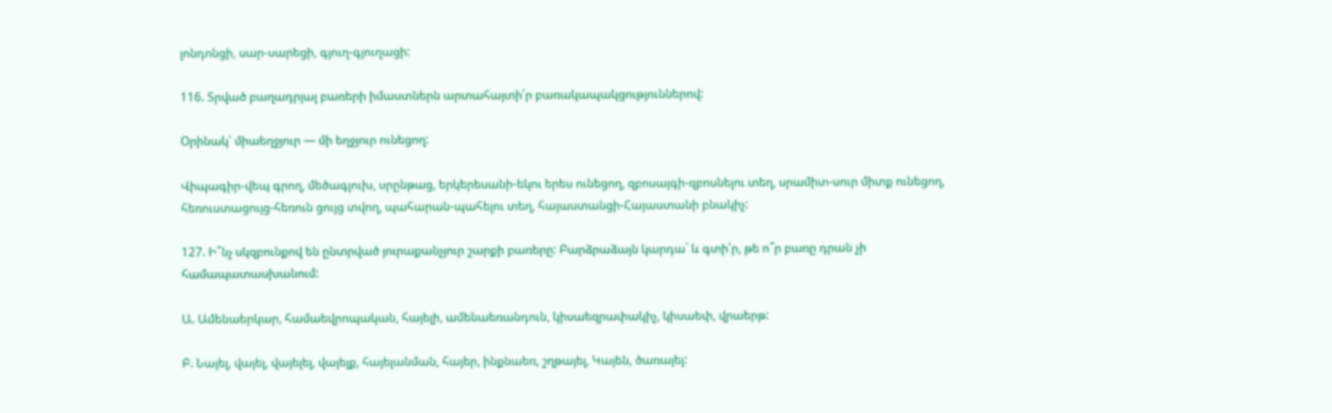լոնդոնցի, սար-սարեցի, գյուղ-գյուղացի:

116. Տրված բաղադրյալ բառերի իմաստներն արտահայտի՛ր բառակապակցություններով:

Օրինակ՝ միաեղջյուր — մի եղջյուր ունեցող:

Վիպագիր-վեպ գրող, մեծագլուխ, սրընթաց, երկերեսանի-եկու երես ունեցող, զբոսայգի-զբոսնելու տեղ, սրամիտ-սուր միտք ունեցող, հեռուստացույց-հեռուն ցույց տվող, պահարան-պահելու տեղ, հայաստանցի-Հայաստանի բնակիչ:

127. Ի՞նչ սկզբունքով են ընտրված յուրաքանչյուր շարքի բառերը: Բարձրաձայն կարդա´ և գտի՛ր, թե ո՞ր բառը դրան չի համապատասխանում:

Ա. Ամենաերկար, համաեվրոպական, հայելի, ամենաեռանդուն, կիսաեզրափակիչ, կիսաեփ, վրաերթ:

Բ. Նայել, վայել, վայելել, վայելք, հայելանման, հայեր, ինքնաեռ, շղթայել, Կայեն, ծառայել: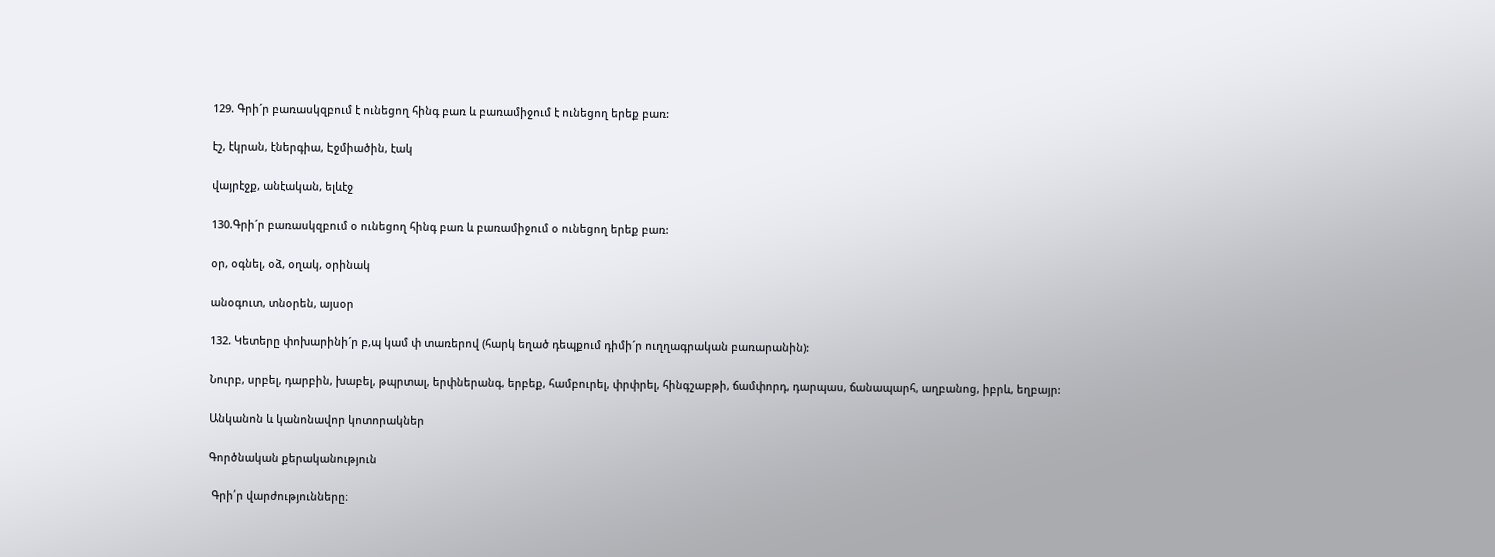129. Գրի´ր բառասկզբում է ունեցող հինգ բառ և բառամիջում է ունեցող երեք բառ:

էշ, էկրան, էներգիա, Էջմիածին, էակ

վայրէջք, անէական, ելևէջ

130.Գրի´ր բառասկզբում օ ունեցող հինգ բառ և բառամիջում օ ունեցող երեք բառ:

օր, օգնել, օձ, օղակ, օրինակ

անօգուտ, տնօրեն, այսօր

132. Կետերը փոխարինի´ր բ,պ կամ փ տառերով (հարկ եղած դեպքում դիմի´ր ուղղագրական բառարանին):

Նուրբ, սրբել, դարբին, խաբել, թպրտալ, երփներանգ, երբեք, համբուրել, փրփրել, հինգշաբթի, ճամփորդ, դարպաս, ճանապարհ, աղբանոց, իբրև, եղբայր:

Անկանոն և կանոնավոր կոտորակներ

Գործնական քերականություն

 Գրի՛ր վարժությունները։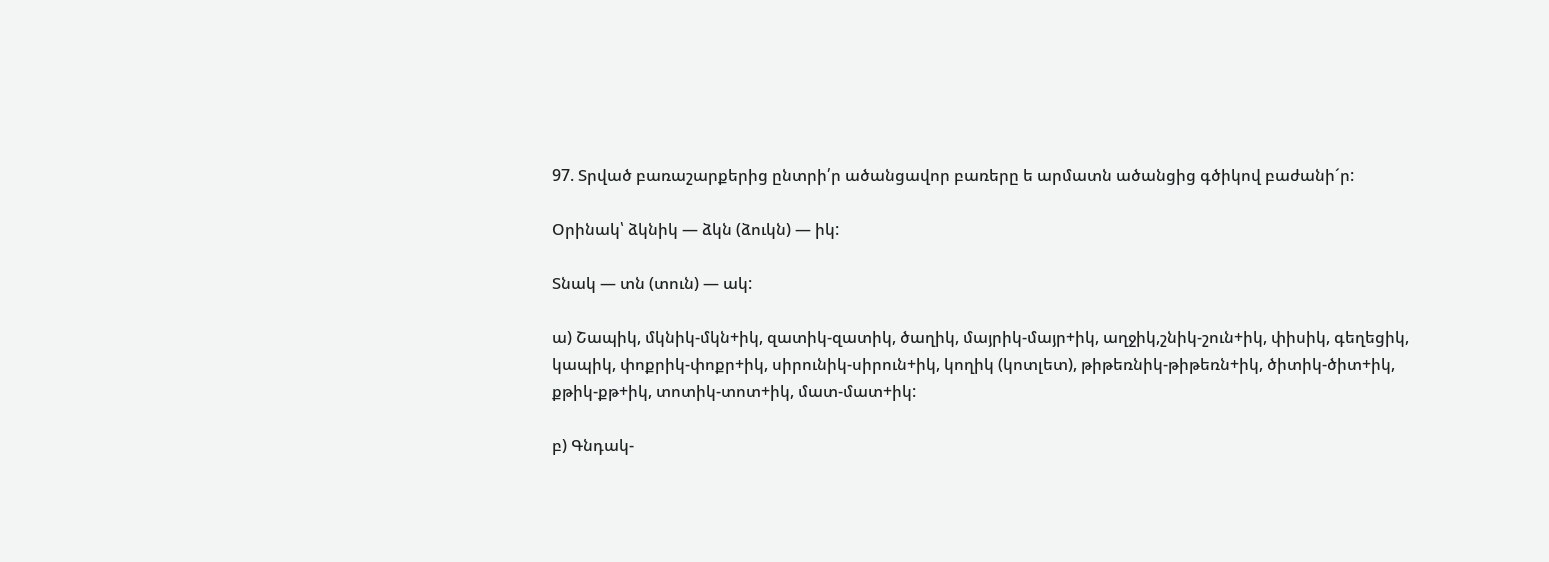97. Տրված բառաշարքերից ընտրի՛ր ածանցավոր բառերը ե արմատն ածանցից գծիկով բաժանի´ր:

Օրինակ՝ ձկնիկ — ձկն (ձուկն) — իկ:

Տնակ — տն (տուն) — ակ:

ա) Շապիկ, մկնիկ-մկն+իկ, զատիկ-զատիկ, ծաղիկ, մայրիկ-մայր+իկ, աղջիկ,շնիկ-շուն+իկ, փիսիկ, գեղեցիկ, կապիկ, փոքրիկ-փոքր+իկ, սիրունիկ-սիրուն+իկ, կողիկ (կոտլետ), թիթեռնիկ-թիթեռն+իկ, ծիտիկ-ծիտ+իկ, քթիկ-քթ+իկ, տոտիկ-տոտ+իկ, մատ-մատ+իկ:

բ) Գնդակ-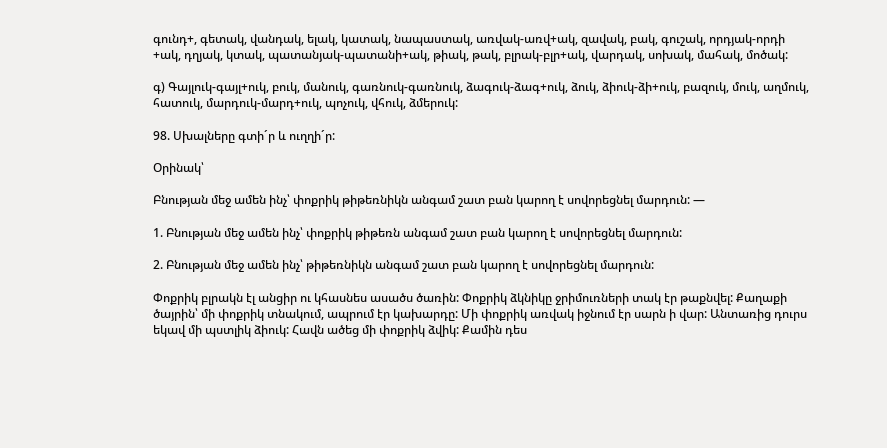գունդ+, գետակ, վանդակ, ելակ, կատակ, նապաստակ, առվակ-առվ+ակ, զավակ, բակ, գուշակ, որդյակ-որդի +ակ, դղյակ, կտակ, պատանյակ-պատանի+ակ, թիակ, թակ, բլրակ-բլր+ակ, վարդակ, սոխակ, մահակ, մոծակ:

գ) Գայլուկ-գայլ+ուկ, բուկ, մանուկ, գառնուկ-գառնուկ, ձագուկ-ձագ+ուկ, ձուկ, ձիուկ-ձի+ուկ, բազուկ, մուկ, աղմուկ, հատուկ, մարդուկ-մարդ+ուկ, պոչուկ, վհուկ, ձմերուկ:

98. Սխալները գտի´ր և ուղղի´ր:

Օրինակ՝

Բնության մեջ ամեն ինչ՝ փոքրիկ թիթեռնիկն անգամ շատ բան կարող է սովորեցնել մարդուն: —

1. Բնության մեջ ամեն ինչ՝ փոքրիկ թիթեռն անգամ շատ բան կարող է սովորեցնել մարդուն:

2. Բնության մեջ ամեն ինչ՝ թիթեռնիկն անգամ շատ բան կարող է սովորեցնել մարդուն:

Փոքրիկ բլրակն էլ անցիր ու կհասնես ասածս ծառին: Փոքրիկ ձկնիկը ջրիմուռների տակ էր թաքնվել: Քաղաքի ծայրին՝ մի փոքրիկ տնակում, ապրում էր կախարդը: Մի փոքրիկ առվակ իջնում էր սարն ի վար: Անտառից դուրս եկավ մի պստլիկ ձիուկ: Հավն ածեց մի փոքրիկ ձվիկ: Քամին դես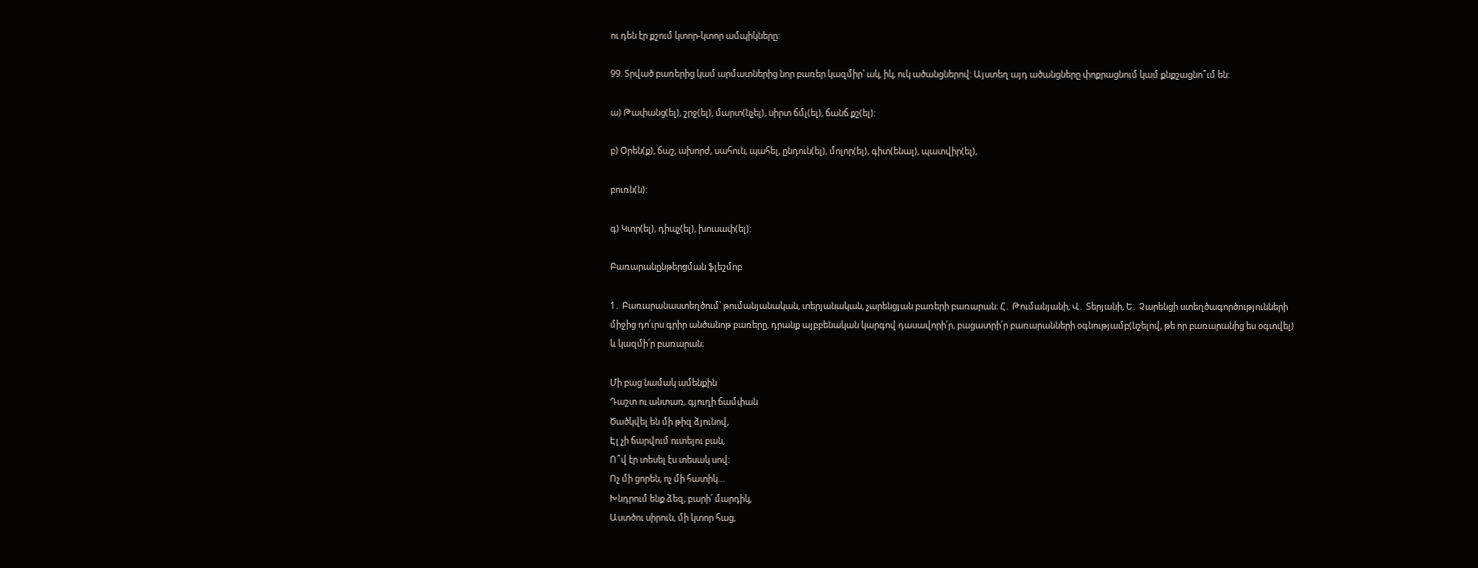ու դեն էր քշում կտոր-կտոր ամպիկները:

99. Տրված բառերից կամ արմատներից նոր բառեր կազմիր՝ ակ, իկ, ուկ ածանցներով: Այստեղ այդ ածանցները փոքրացնում կամ քնքշացնո՞ւմ են:

ա) Թափանց(ել), շրջ(ել), մարտ(նչել), սիրտ ճմլ(ել), ճանճ քշ(ել):

բ) Օրեն(ք), ճաշ, ախորժ, սահուն, պահել, ընդուն(ել), մոլոր(ել), գիտ(ենալ), պատվիր(ել),

բուռն(ն):

գ) Կտր(ել), դիպչ(ել), խուսափ(ել):

Բառարանընթերցման ֆլեշմոբ

1․ Բառարանաստեղծում՝ թումանյանական, տերյանական, չարենցյան բառերի բառարան։ Հ․ Թումանյանի, Վ․ Տերյանի, Ե․ Չարենցի ստեղծագործությունների միջից դո՛ւրս գրիր անծանոթ բառերը, դրանք այբբենական կարգով դասավորի՛ր, բացատրի՛ր բառարանների օգնությամբ(նշելով, թե որ բառարանից ես օգտվել) և կազմի՛ր բառարան։

Մի բաց նամակ ամենքին
Դաշտ ու անտառ, գյուղի ճամփան
Ծածկվել են մի թիզ ձյունով,
Էլ չի ճարվում ուտելու բան,
Ո՞վ էր տեսել էս տեսակ սով։
Ոչ մի ցորեն, ոչ մի հատիկ…
Խնդրում ենք ձեզ, բարի՛ մարդիկ,
Աստծու սիրուն, մի կտոր հաց,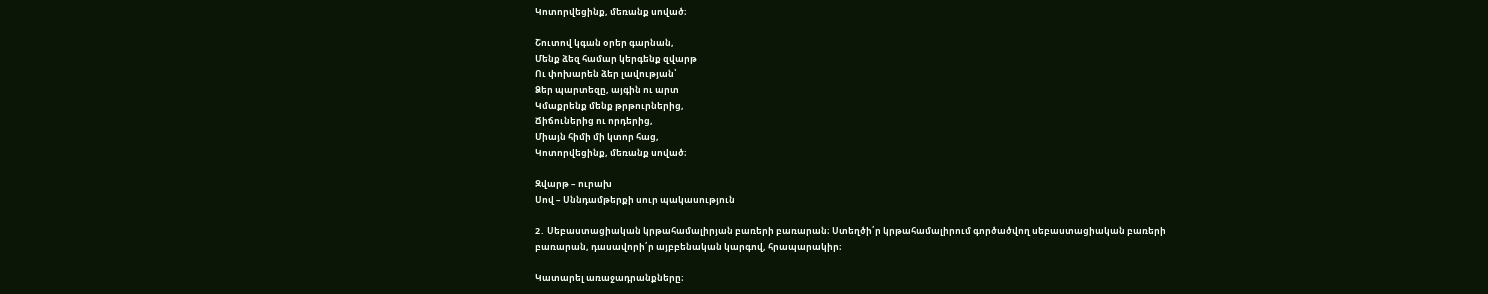Կոտորվեցինք, մեռանք սոված։

Շուտով կգան օրեր գարնան,
Մենք ձեզ համար կերգենք զվարթ
Ու փոխարեն ձեր լավության՝
Ձեր պարտեզը, այգին ու արտ
Կմաքրենք մենք թրթուրներից,
Ճիճուներից ու որդերից,
Միայն հիմի մի կտոր հաց,
Կոտորվեցինք, մեռանք սոված։

Զվարթ – ուրախ
Սով – Սննդամթերքի սուր պակասություն

2․ Սեբաստացիական կրթահամալիրյան բառերի բառարան։ Ստեղծի՛ր կրթահամալիրում գործածվող սեբաստացիական բառերի բառարան, դասավորի՛ր այբբենական կարգով, հրապարակիր։

Կատարել առաջադրանքները։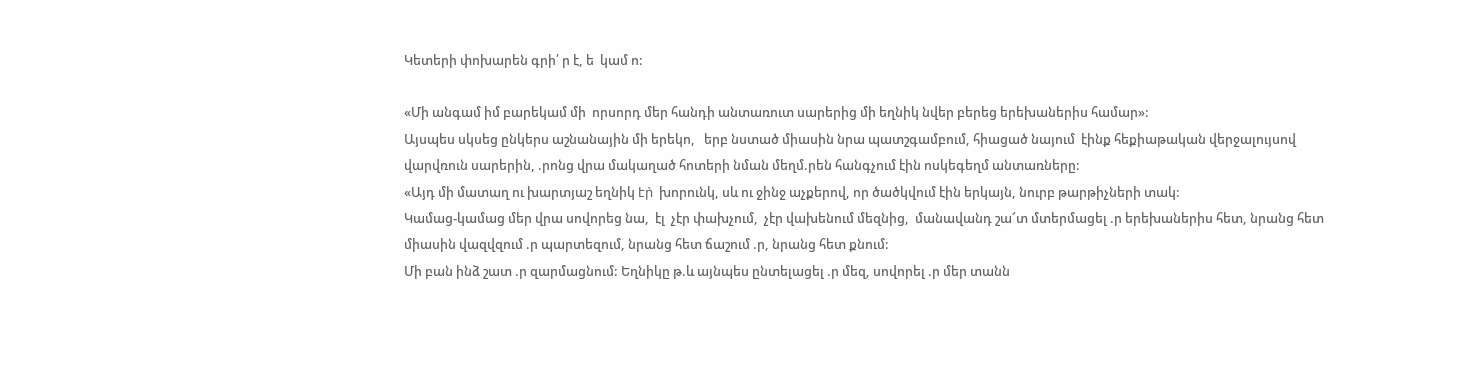Կետերի փոխարեն գրի՛ ր է, ե  կամ ո:

«Մի անգամ իմ բարեկամ մի  որսորդ մեր հանդի անտառուտ սարերից մի եղնիկ նվեր բերեց երեխաներիս համար»:
Այսպես սկսեց ընկերս աշնանային մի երեկո,   երբ նստած միասին նրա պատշգամբում, հիացած նայում  էինք հեքիաթական վերջալույսով վարվռուն սարերին, .րոնց վրա մակաղած հոտերի նման մեղմ.րեն հանգչում էին ոսկեգեղմ անտառները:
«Այդ մի մատաղ ու խարտյաշ եղնիկ էր̀  խորունկ, սև ու ջինջ աչքերով, որ ծածկվում էին երկայն, նուրբ թարթիչների տակ:
Կամաց-կամաց մեր վրա սովորեց նա,  էլ  չէր փախչում,  չէր վախենում մեզնից,  մանավանդ շա՜տ մտերմացել .ր երեխաներիս հետ, նրանց հետ միասին վազվզում .ր պարտեզում, նրանց հետ ճաշում .ր, նրանց հետ քնում:
Մի բան ինձ շատ .ր զարմացնում: Եղնիկը թ.և այնպես ընտելացել .ր մեզ, սովորել .ր մեր տանն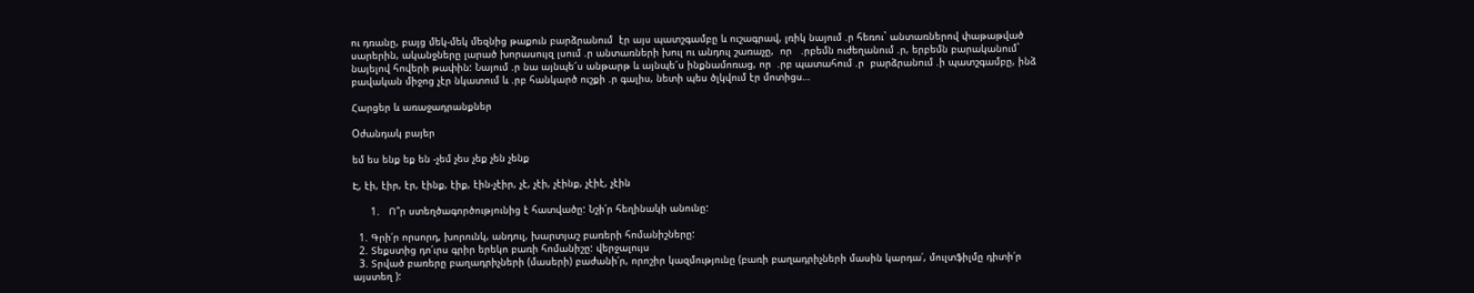ու դռանը, բայց մեկ-մեկ մեզնից թաքուն բարձրանում  էր այս պատշգամբը և ուշագրավ, լռիկ նայում .ր հեռու` անտառներով փաթաթված սարերին, ականջները լարած խորասույզ լսում .ր անտառների խուլ ու անդուլ շառաչը,  որ   .րբեմն ուժեղանում .ր, երբեմն բարականում` նայելով հովերի թափին: Նայում .ր նա այնպե՜ս անթարթ և այնպե՜ս ինքնամոռաց, որ  .րբ պատահում .ր  բարձրանում .ի պատշգամբը, ինձ բավական միջոց չէր նկատում և .րբ հանկարծ ուշքի .ր գալիս, նետի պես ծլկվում էր մոտիցս…

Հարցեր և առաջադրանքներ

Oժանդակ բայեր

եմ ես ենք եք են -չեմ չես չեք չեն չենք

Է, էի, էիր, էր, էինք, էիք, էին-չէիր, չէ, չէի, չէինք, չէիէ, չէին

      1.   Ո՞ր ստեղծագործությունից է հատվածը: Նշի՛ր հեղինակի անունը:

  1. Գրի՛ր որսորդ, խորունկ, անդուլ, խարտյաշ բառերի հոմանիշները:
  2. Տեքստից դո՛ւրս գրիր երեկո բառի հոմանիշը: վերջալույս
  3. Տրված բառերը բաղադրիչների (մասերի) բաժանի՛ր, որոշիր կազմությունը (բառի բաղադրիչների մասին կարդա՛, մուլտֆիլմը դիտի՛ր այստեղ ):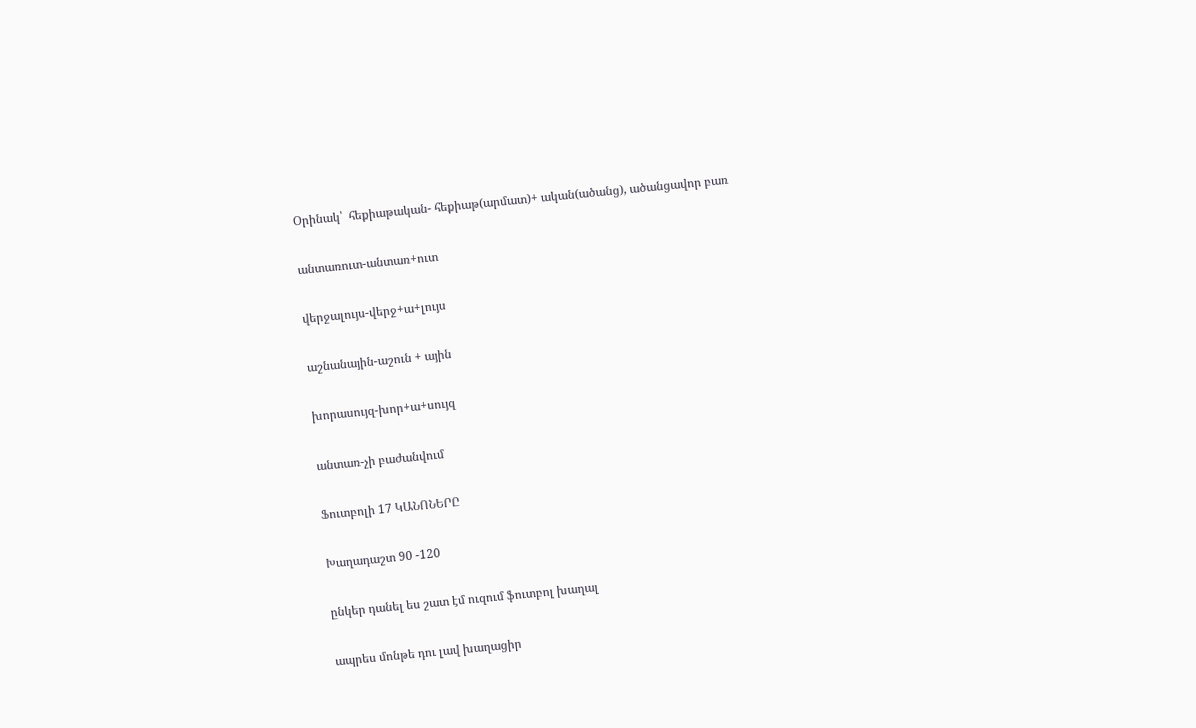Օրինակ՝  հեքիաթական- հեքիաթ(արմատ)+ ական(ածանց), ածանցավոր բառ

անտառուտ-անտառ+ուտ

վերջալույս-վերջ+ա+լույս

աշնանային-աշուն + ային

խորասույզ-խոր+ա+սույզ

անտառ-չի բաժանվում

Ֆուտբոլի 17 ԿԱՆՈՆԵՐԸ

Խաղադաշտ 90 -120

ընկեր դանել ես շատ էմ ուզում ֆուտբոլ խաղալ

ապրես մոնթե դու լավ խաղացիր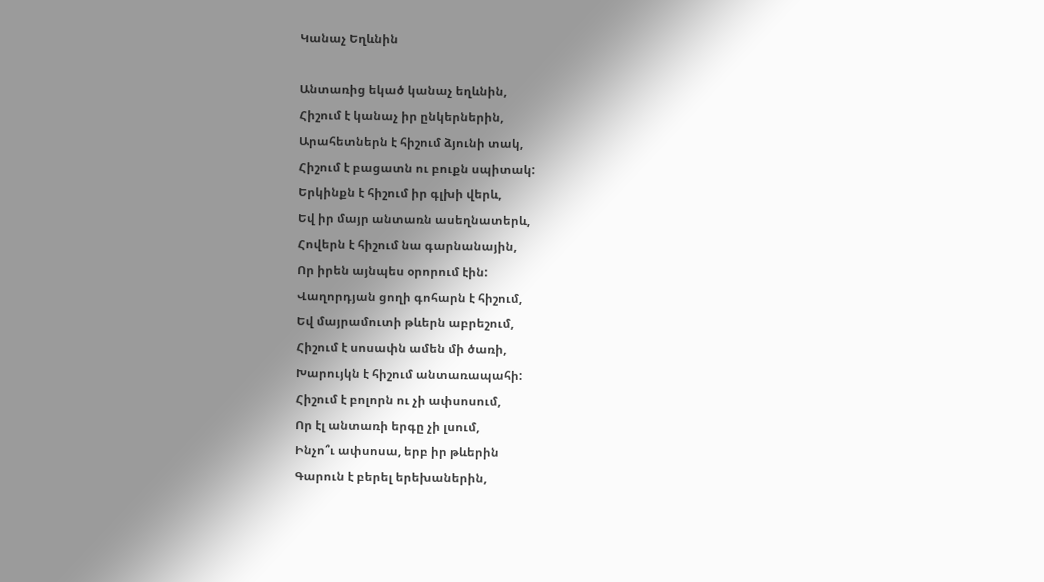Կանաչ Եղևնին

Անտառից եկած կանաչ եղևնին,
Հիշում է կանաչ իր ընկերներին,
Արահետներն է հիշում ձյունի տակ,
Հիշում է բացատն ու բուքն սպիտակ:
Երկինքն է հիշում իր գլխի վերև,
Եվ իր մայր անտառն ասեղնատերև,
Հովերն է հիշում նա գարնանային,
Որ իրեն այնպես օրորում էին:
Վաղորդյան ցողի գոհարն է հիշում,
Եվ մայրամուտի թևերն աբրեշում,
Հիշում է սոսափն ամեն մի ծառի,
Խարույկն է հիշում անտառապահի:
Հիշում է բոլորն ու չի ափսոսում,
Որ էլ անտառի երգը չի լսում,
Ինչո՞ւ ափսոսա, երբ իր թևերին
Գարուն է բերել երեխաներին,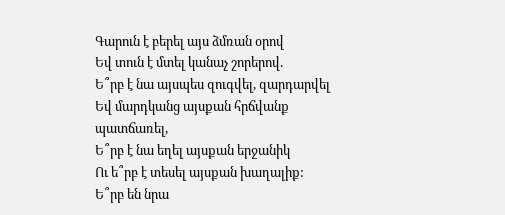Գարուն է բերել այս ձմռան օրով
Եվ տուն է մտել կանաչ շորերով.
Ե՞րբ է նա այսպես զուգվել, զարդարվել
Եվ մարդկանց այսքան հրճվանք պատճառել,
Ե՞րբ է նա եղել այսքան երջանիկ
Ու ե՞րբ է տեսել այսքան խաղալիք:
Ե՞րբ են նրա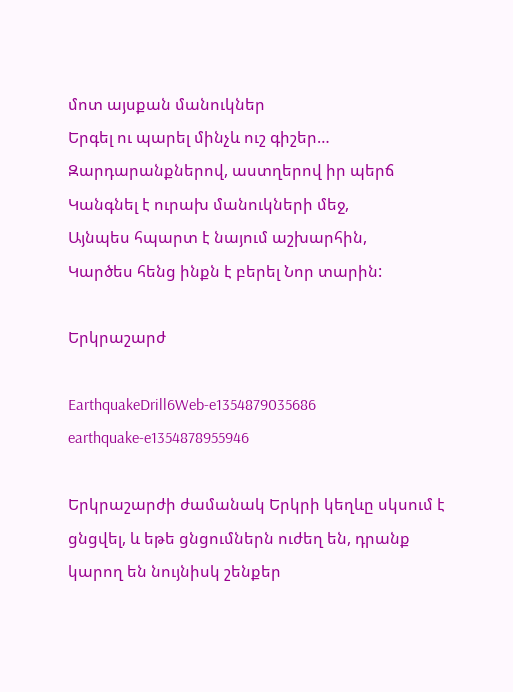մոտ այսքան մանուկներ
Երգել ու պարել մինչև ուշ գիշեր…
Զարդարանքներով, աստղերով իր պերճ
Կանգնել է ուրախ մանուկների մեջ,
Այնպես հպարտ է նայում աշխարհին,
Կարծես հենց ինքն է բերել Նոր տարին:

Երկրաշարժ

EarthquakeDrill6Web-e1354879035686
earthquake-e1354878955946

Երկրաշարժի ժամանակ Երկրի կեղևը սկսում է ցնցվել, և եթե ցնցումներն ուժեղ են, դրանք կարող են նույնիսկ շենքեր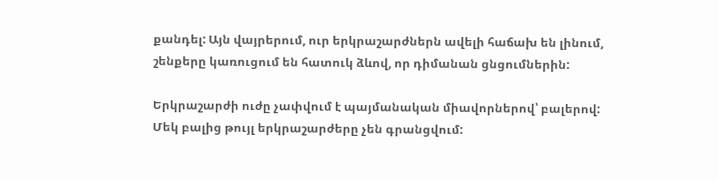քանդել: Այն վայրերում, ուր երկրաշարժներն ավելի հաճախ են լինում, շենքերը կառուցում են հատուկ ձևով, որ դիմանան ցնցումներին:

Երկրաշարժի ուժը չափվում է պայմանական միավորներով՝ բալերով: Մեկ բալից թույլ երկրաշարժերը չեն գրանցվում: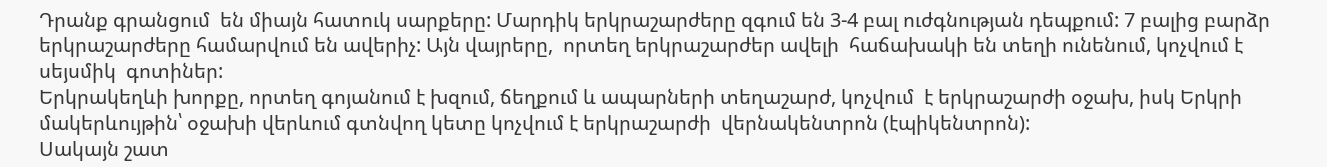Դրանք գրանցում  են միայն հատուկ սարքերը: Մարդիկ երկրաշարժերը զգում են 3-4 բալ ուժգնության դեպքում: 7 բալից բարձր երկրաշարժերը համարվում են ավերիչ: Այն վայրերը,  որտեղ երկրաշարժեր ավելի  հաճախակի են տեղի ունենում, կոչվում է  սեյսմիկ  գոտիներ:
Երկրակեղևի խորքը, որտեղ գոյանում է խզում, ճեղքում և ապարների տեղաշարժ, կոչվում  է երկրաշարժի օջախ, իսկ Երկրի մակերևույթին՝ օջախի վերևում գտնվող կետը կոչվում է երկրաշարժի  վերնակենտրոն (էպիկենտրոն):
Սակայն շատ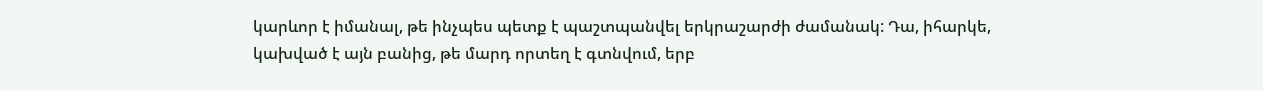կարևոր է իմանալ, թե ինչպես պետք է պաշտպանվել երկրաշարժի ժամանակ: Դա, իհարկե, կախված է այն բանից, թե մարդ որտեղ է գտնվում, երբ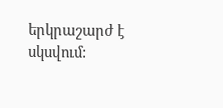երկրաշարժ է սկսվում: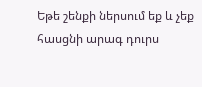Եթե շենքի ներսում եք և չեք հասցնի արագ դուրս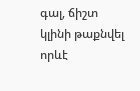գալ, ճիշտ կլինի թաքնվել որևէ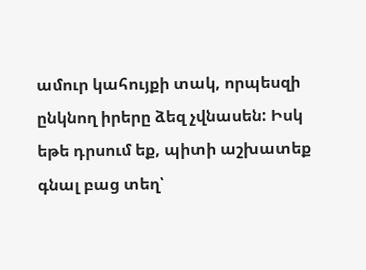ամուր կահույքի տակ, որպեսզի ընկնող իրերը ձեզ չվնասեն: Իսկ եթե դրսում եք, պիտի աշխատեք գնալ բաց տեղ՝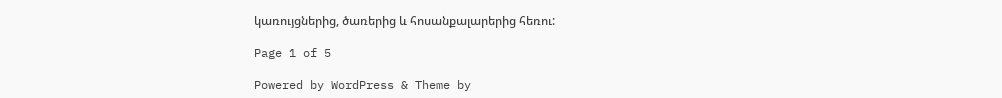կառույցներից, ծառերից և հոսանքալարերից հեռու:

Page 1 of 5

Powered by WordPress & Theme by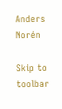Anders Norén

Skip to toolbar